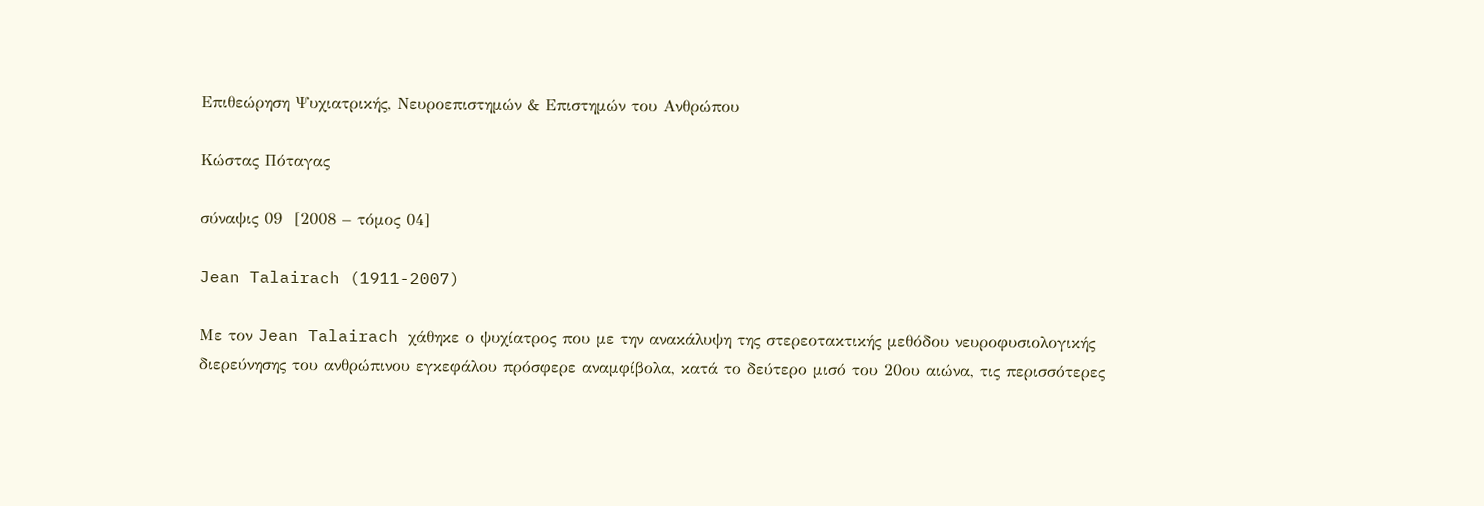Επιθεώρηση Ψυχιατρικής, Νευροεπιστημών & Επιστημών του Ανθρώπου

Κώστας Πόταγας

σύναψις 09  [2008 – τόμος 04]

Jean Talairach (1911-2007)

Με τον Jean Talairach χάθηκε ο ψυχίατρος που με την ανακάλυψη της στερεοτακτικής μεθόδου νευροφυσιολογικής διερεύνησης του ανθρώπινου εγκεφάλου πρόσφερε αναμφίβολα, κατά το δεύτερο μισό του 20ου αιώνα, τις περισσότερες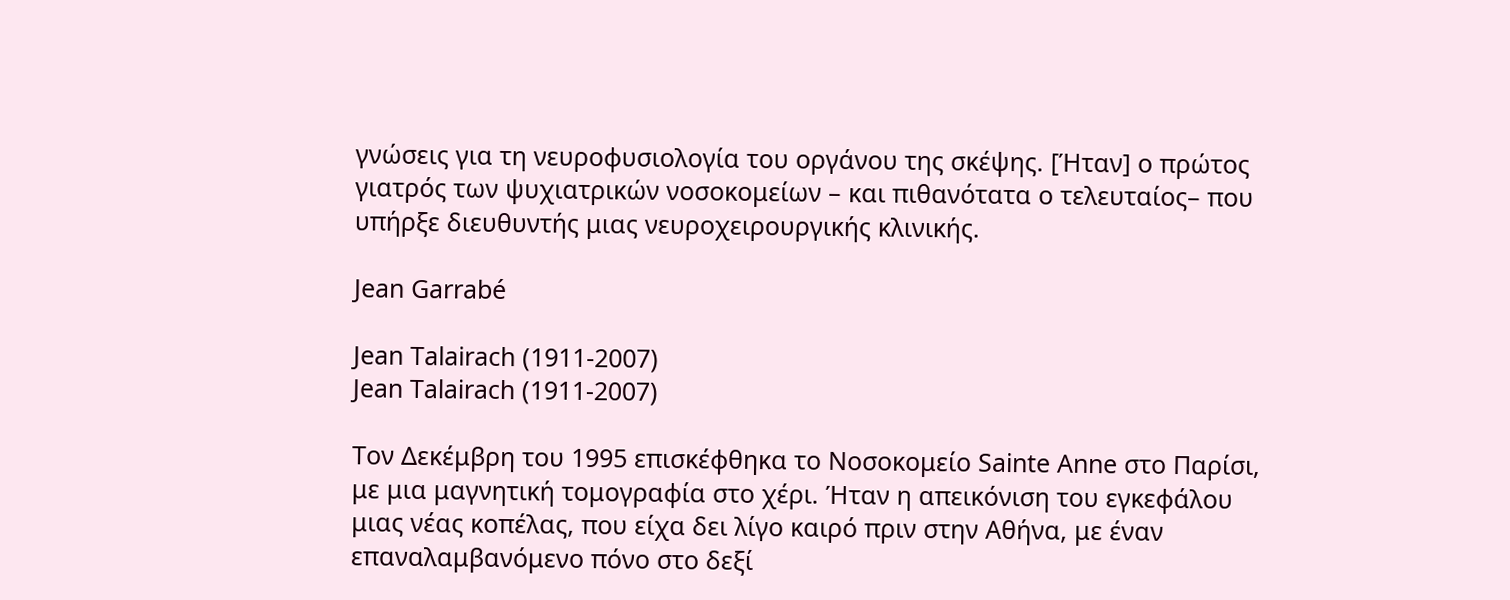γνώσεις για τη νευροφυσιολογία του οργάνου της σκέψης. [Ήταν] ο πρώτος γιατρός των ψυχιατρικών νοσοκομείων – και πιθανότατα ο τελευταίος– που υπήρξε διευθυντής μιας νευροχειρουργικής κλινικής.

Jean Garrabé

Jean Talairach (1911-2007)
Jean Talairach (1911-2007)

Τον Δεκέμβρη του 1995 επισκέφθηκα το Νοσοκομείο Sainte Anne στο Παρίσι, με μια μαγνητική τομογραφία στο χέρι. Ήταν η απεικόνιση του εγκεφάλου μιας νέας κοπέλας, που είχα δει λίγο καιρό πριν στην Αθήνα, με έναν επαναλαμβανόμενο πόνο στο δεξί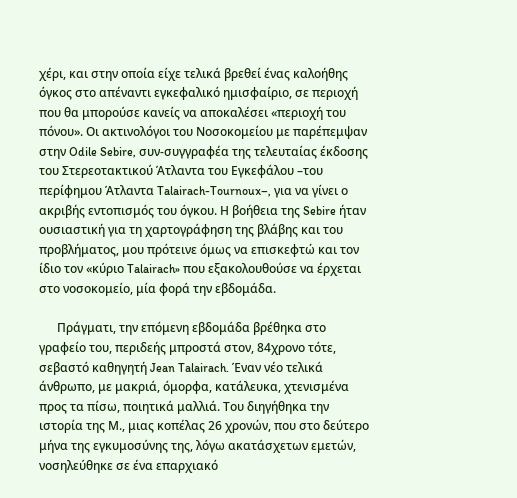χέρι, και στην οποία είχε τελικά βρεθεί ένας καλοήθης όγκος στο απέναντι εγκεφαλικό ημισφαίριο, σε περιοχή που θα μπορούσε κανείς να αποκαλέσει «περιοχή του πόνου». Οι ακτινολόγοι του Νοσοκομείου με παρέπεμψαν στην Odile Sebire, συν-συγγραφέα της τελευταίας έκδοσης του Στερεοτακτικού Άτλαντα του Εγκεφάλου –του περίφημου Άτλαντα Talairach-Tournoux–, για να γίνει ο ακριβής εντοπισμός του όγκου. Η βοήθεια της Sebire ήταν ουσιαστική για τη χαρτογράφηση της βλάβης και του προβλήματος, μου πρότεινε όμως να επισκεφτώ και τον ίδιο τον «κύριο Talairach» που εξακολουθούσε να έρχεται στο νοσοκομείο, μία φορά την εβδομάδα.

      Πράγματι, την επόμενη εβδομάδα βρέθηκα στο γραφείο του, περιδεής μπροστά στον, 84χρονο τότε, σεβαστό καθηγητή Jean Talairach. Έναν νέο τελικά άνθρωπο, με μακριά, όμορφα, κατάλευκα, χτενισμένα προς τα πίσω, ποιητικά μαλλιά. Του διηγήθηκα την ιστορία της Μ., μιας κοπέλας 26 χρονών, που στο δεύτερο μήνα της εγκυμοσύνης της, λόγω ακατάσχετων εμετών, νοσηλεύθηκε σε ένα επαρχιακό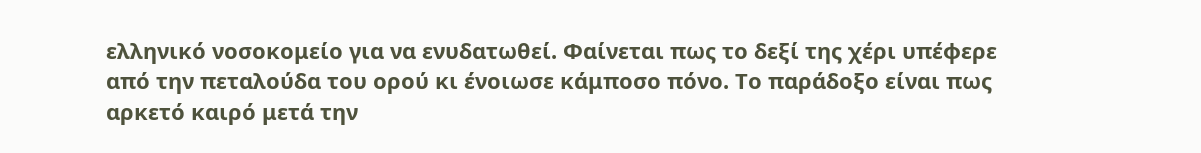ελληνικό νοσοκομείο για να ενυδατωθεί. Φαίνεται πως το δεξί της χέρι υπέφερε από την πεταλούδα του ορού κι ένοιωσε κάμποσο πόνο. Το παράδοξο είναι πως αρκετό καιρό μετά την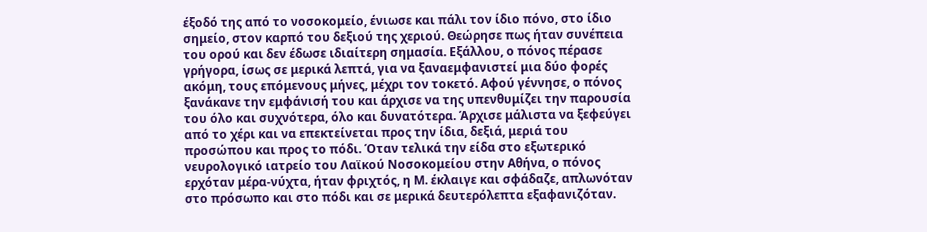έξοδό της από το νοσοκομείο, ένιωσε και πάλι τον ίδιο πόνο, στο ίδιο σημείο, στον καρπό του δεξιού της χεριού. Θεώρησε πως ήταν συνέπεια του ορού και δεν έδωσε ιδιαίτερη σημασία. Εξάλλου, ο πόνος πέρασε γρήγορα, ίσως σε μερικά λεπτά, για να ξαναεμφανιστεί μια δύο φορές ακόμη, τους επόμενους μήνες, μέχρι τον τοκετό. Αφού γέννησε, ο πόνος ξανάκανε την εμφάνισή του και άρχισε να της υπενθυμίζει την παρουσία του όλο και συχνότερα, όλο και δυνατότερα. Άρχισε μάλιστα να ξεφεύγει από το χέρι και να επεκτείνεται προς την ίδια, δεξιά, μεριά του προσώπου και προς το πόδι. Όταν τελικά την είδα στο εξωτερικό νευρολογικό ιατρείο του Λαϊκού Νοσοκομείου στην Αθήνα, ο πόνος ερχόταν μέρα-νύχτα, ήταν φριχτός, η Μ. έκλαιγε και σφάδαζε, απλωνόταν στο πρόσωπο και στο πόδι και σε μερικά δευτερόλεπτα εξαφανιζόταν.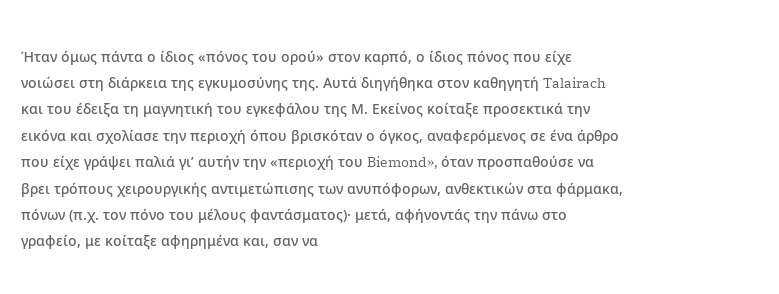Ήταν όμως πάντα ο ίδιος «πόνος του ορού» στον καρπό, ο ίδιος πόνος που είχε νοιώσει στη διάρκεια της εγκυμοσύνης της. Αυτά διηγήθηκα στον καθηγητή Talairach και του έδειξα τη μαγνητική του εγκεφάλου της Μ. Εκείνος κοίταξε προσεκτικά την εικόνα και σχολίασε την περιοχή όπου βρισκόταν ο όγκος, αναφερόμενος σε ένα άρθρο που είχε γράψει παλιά γι’ αυτήν την «περιοχή του Biemond», όταν προσπαθούσε να βρει τρόπους χειρουργικής αντιμετώπισης των ανυπόφορων, ανθεκτικών στα φάρμακα, πόνων (π.χ. τον πόνο του μέλους φαντάσματος)· μετά, αφήνοντάς την πάνω στο γραφείο, με κοίταξε αφηρημένα και, σαν να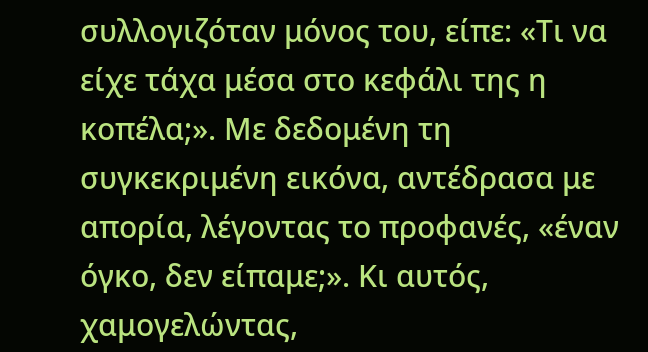συλλογιζόταν μόνος του, είπε: «Τι να είχε τάχα μέσα στο κεφάλι της η κοπέλα;». Με δεδομένη τη συγκεκριμένη εικόνα, αντέδρασα με απορία, λέγοντας το προφανές, «έναν όγκο, δεν είπαμε;». Κι αυτός, χαμογελώντας,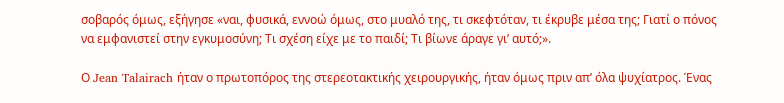σοβαρός όμως, εξήγησε «ναι, φυσικά, εννοώ όμως, στο μυαλό της, τι σκεφτόταν, τι έκρυβε μέσα της; Γιατί ο πόνος να εμφανιστεί στην εγκυμοσύνη; Τι σχέση είχε με το παιδί; Τι βίωνε άραγε γι’ αυτό;».

Ο Jean Talairach ήταν ο πρωτοπόρος της στερεοτακτικής χειρουργικής, ήταν όμως πριν απ’ όλα ψυχίατρος. Ένας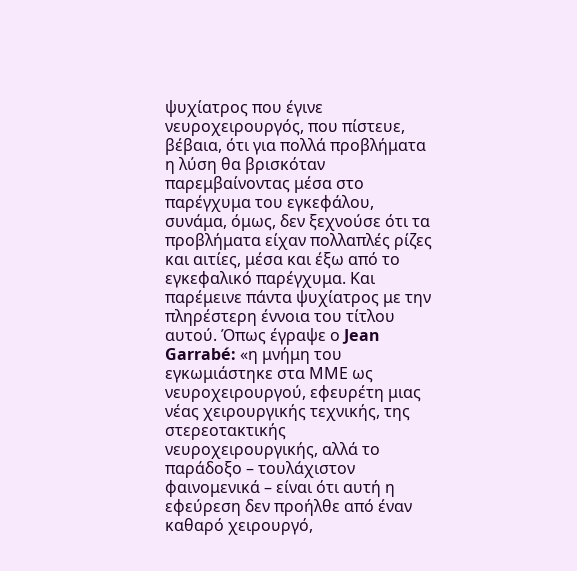ψυχίατρος που έγινε νευροχειρουργός, που πίστευε, βέβαια, ότι για πολλά προβλήματα η λύση θα βρισκόταν παρεμβαίνοντας μέσα στο παρέγχυμα του εγκεφάλου, συνάμα, όμως, δεν ξεχνούσε ότι τα προβλήματα είχαν πολλαπλές ρίζες και αιτίες, μέσα και έξω από το εγκεφαλικό παρέγχυμα. Και παρέμεινε πάντα ψυχίατρος με την πληρέστερη έννοια του τίτλου αυτού. Όπως έγραψε ο Jean Garrabé: «η μνήμη του εγκωμιάστηκε στα ΜΜΕ ως νευροχειρουργού, εφευρέτη μιας νέας χειρουργικής τεχνικής, της στερεοτακτικής νευροχειρουργικής, αλλά το παράδοξο – τουλάχιστον φαινομενικά – είναι ότι αυτή η εφεύρεση δεν προήλθε από έναν καθαρό χειρουργό,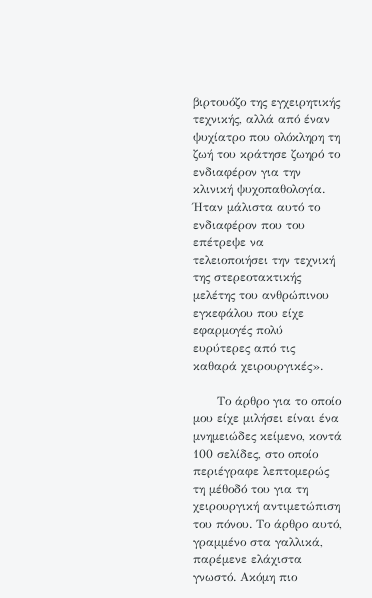βιρτουόζο της εγχειρητικής τεχνικής, αλλά από έναν ψυχίατρο που ολόκληρη τη ζωή του κράτησε ζωηρό το ενδιαφέρον για την κλινική ψυχοπαθολογία. Ήταν μάλιστα αυτό το ενδιαφέρον που του επέτρεψε να τελειοποιήσει την τεχνική της στερεοτακτικής μελέτης του ανθρώπινου εγκεφάλου που είχε εφαρμογές πολύ ευρύτερες από τις καθαρά χειρουργικές».

      Το άρθρο για το οποίο μου είχε μιλήσει είναι ένα μνημειώδες κείμενο, κοντά 100 σελίδες, στο οποίο περιέγραφε λεπτομερώς τη μέθοδό του για τη χειρουργική αντιμετώπιση του πόνου. Το άρθρο αυτό, γραμμένο στα γαλλικά, παρέμενε ελάχιστα γνωστό. Ακόμη πιο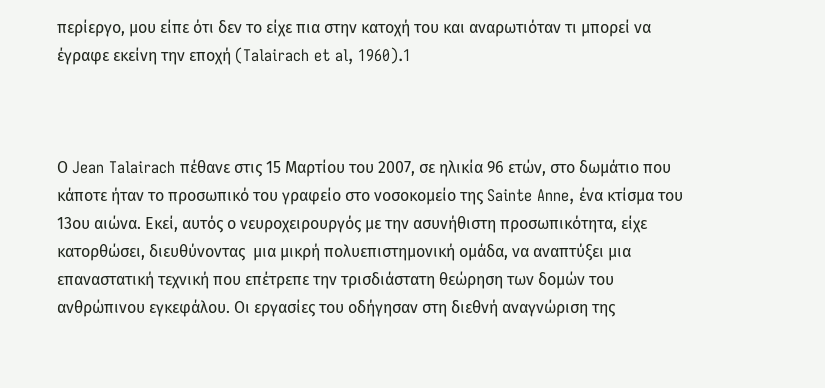περίεργο, μου είπε ότι δεν το είχε πια στην κατοχή του και αναρωτιόταν τι μπορεί να έγραφε εκείνη την εποχή (Talairach et al, 1960).1



Ο Jean Talairach πέθανε στις 15 Μαρτίου του 2007, σε ηλικία 96 ετών, στο δωμάτιο που κάποτε ήταν το προσωπικό του γραφείο στο νοσοκομείο της Sainte Anne, ένα κτίσμα του 13ου αιώνα. Εκεί, αυτός ο νευροχειρουργός με την ασυνήθιστη προσωπικότητα, είχε κατορθώσει, διευθύνοντας  μια μικρή πολυεπιστημονική ομάδα, να αναπτύξει μια επαναστατική τεχνική που επέτρεπε την τρισδιάστατη θεώρηση των δομών του ανθρώπινου εγκεφάλου. Οι εργασίες του οδήγησαν στη διεθνή αναγνώριση της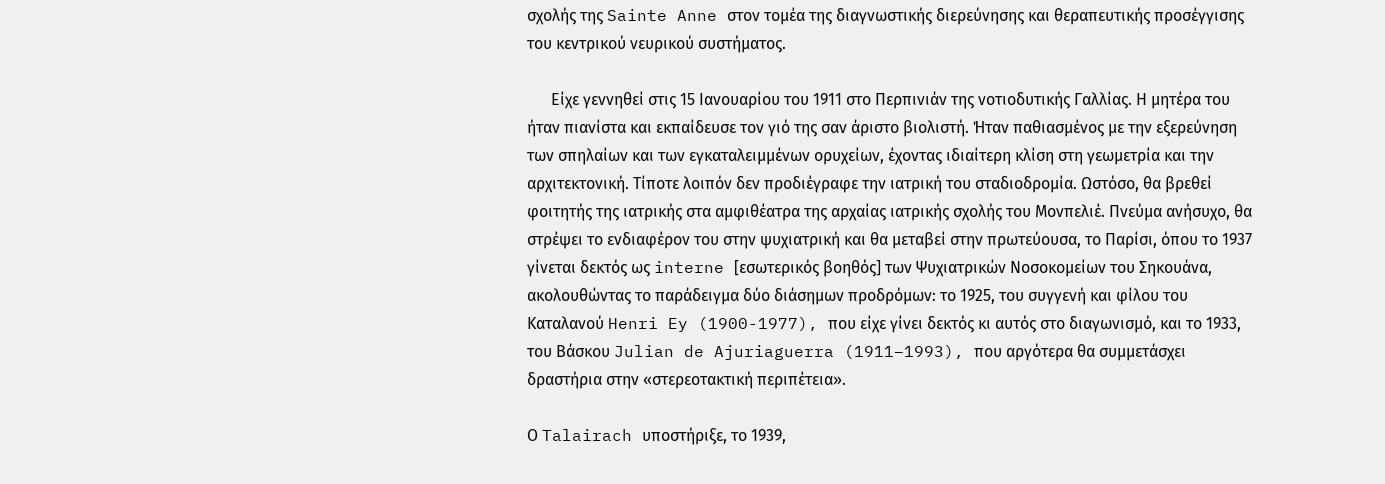σχολής της Sainte Anne στον τομέα της διαγνωστικής διερεύνησης και θεραπευτικής προσέγγισης του κεντρικού νευρικού συστήματος.

      Είχε γεννηθεί στις 15 Ιανουαρίου του 1911 στο Περπινιάν της νοτιοδυτικής Γαλλίας. Η μητέρα του ήταν πιανίστα και εκπαίδευσε τον γιό της σαν άριστο βιολιστή. Ήταν παθιασμένος με την εξερεύνηση των σπηλαίων και των εγκαταλειμμένων ορυχείων, έχοντας ιδιαίτερη κλίση στη γεωμετρία και την αρχιτεκτονική. Τίποτε λοιπόν δεν προδιέγραφε την ιατρική του σταδιοδρομία. Ωστόσο, θα βρεθεί φοιτητής της ιατρικής στα αμφιθέατρα της αρχαίας ιατρικής σχολής του Μονπελιέ. Πνεύμα ανήσυχο, θα στρέψει το ενδιαφέρον του στην ψυχιατρική και θα μεταβεί στην πρωτεύουσα, το Παρίσι, όπου το 1937 γίνεται δεκτός ως interne [εσωτερικός βοηθός] των Ψυχιατρικών Νοσοκομείων του Σηκουάνα, ακολουθώντας το παράδειγμα δύο διάσημων προδρόμων: το 1925, του συγγενή και φίλου του Καταλανού Henri Ey (1900-1977), που είχε γίνει δεκτός κι αυτός στο διαγωνισμό, και το 1933, του Βάσκου Julian de Ajuriaguerra (1911–1993), που αργότερα θα συμμετάσχει δραστήρια στην «στερεοτακτική περιπέτεια».

Ο Talairach υποστήριξε, το 1939,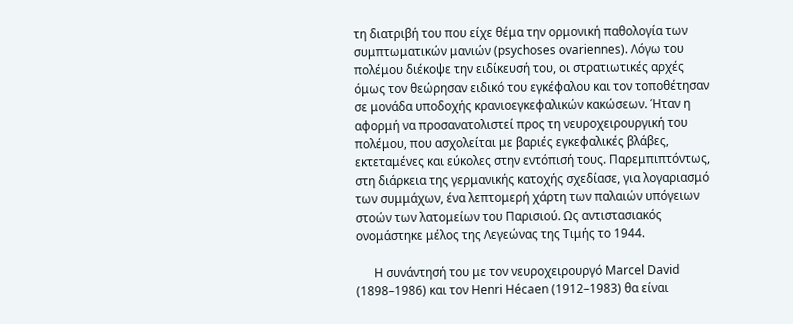τη διατριβή του που είχε θέμα την ορμονική παθολογία των συμπτωματικών μανιών (psychoses ovariennes). Λόγω του πολέμου διέκοψε την ειδίκευσή του, οι στρατιωτικές αρχές όμως τον θεώρησαν ειδικό του εγκέφαλου και τον τοποθέτησαν σε μονάδα υποδοχής κρανιοεγκεφαλικών κακώσεων. Ήταν η αφορμή να προσανατολιστεί προς τη νευροχειρουργική του πολέμου, που ασχολείται με βαριές εγκεφαλικές βλάβες, εκτεταμένες και εύκολες στην εντόπισή τους. Παρεμπιπτόντως, στη διάρκεια της γερμανικής κατοχής σχεδίασε, για λογαριασμό των συμμάχων, ένα λεπτομερή χάρτη των παλαιών υπόγειων στοών των λατομείων του Παρισιού. Ως αντιστασιακός ονομάστηκε μέλος της Λεγεώνας της Τιμής το 1944.

      Η συνάντησή του με τον νευροχειρουργό Marcel David (1898–1986) και τον Henri Hécaen (1912–1983) θα είναι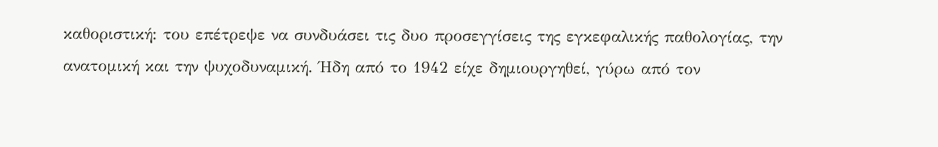καθοριστική: του επέτρεψε να συνδυάσει τις δυο προσεγγίσεις της εγκεφαλικής παθολογίας, την ανατομική και την ψυχοδυναμική. Ήδη από το 1942 είχε δημιουργηθεί, γύρω από τον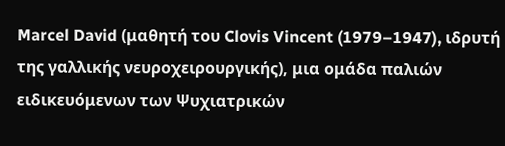Marcel David (μαθητή του Clovis Vincent (1979–1947), ιδρυτή της γαλλικής νευροχειρουργικής), μια ομάδα παλιών ειδικευόμενων των Ψυχιατρικών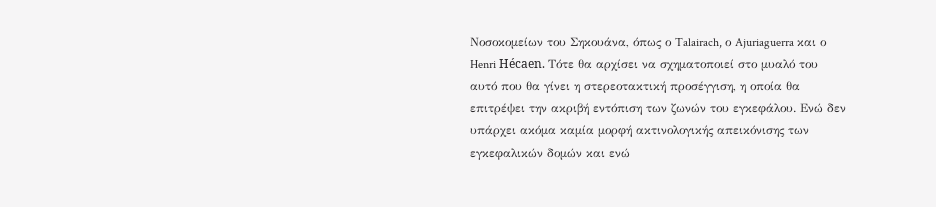Νοσοκομείων του Σηκουάνα, όπως ο Talairach, ο Ajuriaguerra και ο Henri Hécaen. Τότε θα αρχίσει να σχηματοποιεί στο μυαλό του αυτό που θα γίνει η στερεοτακτική προσέγγιση, η οποία θα επιτρέψει την ακριβή εντόπιση των ζωνών του εγκεφάλου. Ενώ δεν υπάρχει ακόμα καμία μορφή ακτινολογικής απεικόνισης των εγκεφαλικών δομών και ενώ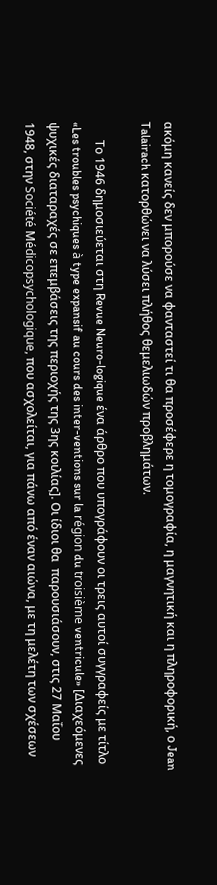ακόμη κανείς δεν μπορούσε να φανταστεί τι θα προσέφερε η τομογραφία, η μαγνητική και η πληροφορική, ο Jean Talairach κατορθώνει να λύσει πλήθος θεμελιωδών προβλημάτων.

      Το 1946 δημοσιεύεται στη Revue Neuro-logique ένα άρθρο που υπογράφουν οι τρεις αυτοί συγγραφείς με τίτλο «Les troubles psychiques à type expansif au cours des inter-ventions sur la région du troisième ventricule» [Διαχεόμενες ψυχικές διαταραχές σε επεμβάσεις της περιοχής της 3ης κοιλίας]. Οι ίδιοι θα  παρουσιάσουν, στις 27 Μαΐου 1948, στην Société Μédicopsychologique, που ασχολείται, για πάνω από έναν αιώνα, με τη μελέτη των σχέσεων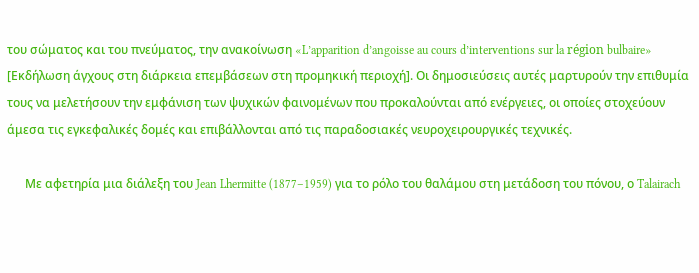του σώματος και του πνεύματος, την ανακοίνωση «L’apparition d’angoisse au cours d’interventions sur la région bulbaire» [Εκδήλωση άγχους στη διάρκεια επεμβάσεων στη προμηκική περιοχή]. Οι δημοσιεύσεις αυτές μαρτυρούν την επιθυμία τους να μελετήσουν την εμφάνιση των ψυχικών φαινομένων που προκαλούνται από ενέργειες, οι οποίες στοχεύουν άμεσα τις εγκεφαλικές δομές και επιβάλλονται από τις παραδοσιακές νευροχειρουργικές τεχνικές.

      Με αφετηρία μια διάλεξη του Jean Lhermitte (1877–1959) για το ρόλο του θαλάμου στη μετάδοση του πόνου, ο Talairach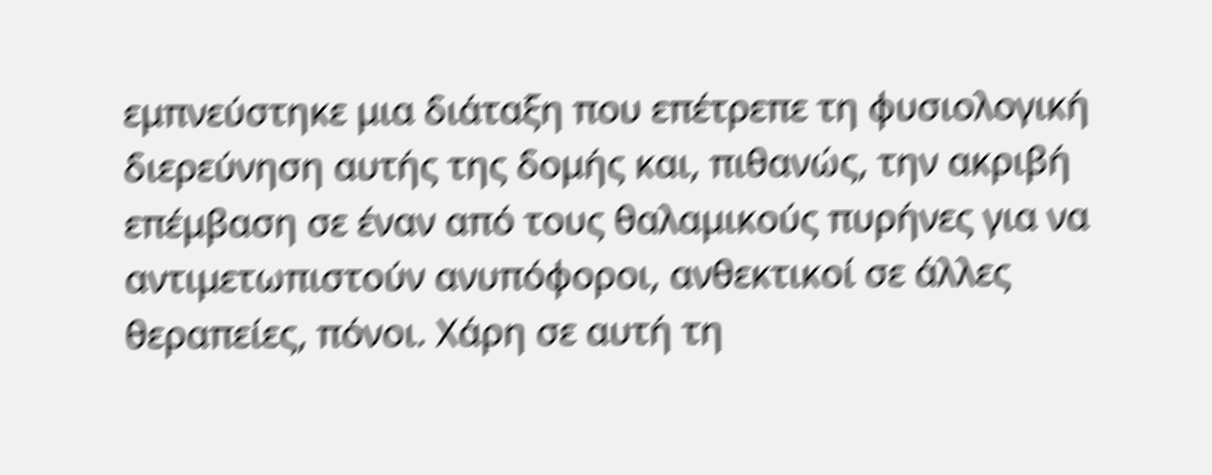εμπνεύστηκε μια διάταξη που επέτρεπε τη φυσιολογική διερεύνηση αυτής της δομής και, πιθανώς, την ακριβή επέμβαση σε έναν από τους θαλαμικούς πυρήνες για να αντιμετωπιστούν ανυπόφοροι, ανθεκτικοί σε άλλες θεραπείες, πόνοι. Χάρη σε αυτή τη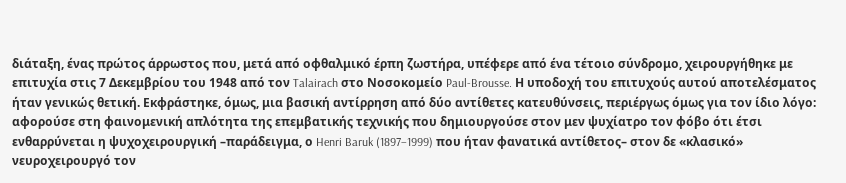διάταξη, ένας πρώτος άρρωστος που, μετά από οφθαλμικό έρπη ζωστήρα, υπέφερε από ένα τέτοιο σύνδρομο, χειρουργήθηκε με επιτυχία στις 7 Δεκεμβρίου του 1948 από τον Talairach στο Νοσοκομείο Paul-Brousse. Η υποδοχή του επιτυχούς αυτού αποτελέσματος ήταν γενικώς θετική. Εκφράστηκε, όμως, μια βασική αντίρρηση από δύο αντίθετες κατευθύνσεις, περιέργως όμως για τον ίδιο λόγο: αφορούσε στη φαινομενική απλότητα της επεμβατικής τεχνικής που δημιουργούσε στον μεν ψυχίατρο τον φόβο ότι έτσι ενθαρρύνεται η ψυχοχειρουργική –παράδειγμα, ο Henri Baruk (1897–1999) που ήταν φανατικά αντίθετος– στον δε «κλασικό» νευροχειρουργό τον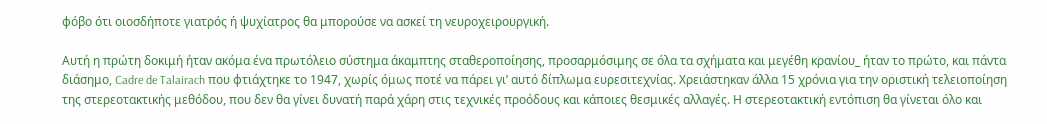φόβο ότι οιοσδήποτε γιατρός ή ψυχίατρος θα μπορούσε να ασκεί τη νευροχειρουργική.

Αυτή η πρώτη δοκιμή ήταν ακόμα ένα πρωτόλειο σύστημα άκαμπτης σταθεροποίησης, προσαρμόσιμης σε όλα τα σχήματα και μεγέθη κρανίου_ ήταν το πρώτο, και πάντα διάσημο, Cadre de Talairach που φτιάχτηκε το 1947, χωρίς όμως ποτέ να πάρει γι’ αυτό δίπλωμα ευρεσιτεχνίας. Χρειάστηκαν άλλα 15 χρόνια για την οριστική τελειοποίηση της στερεοτακτικής μεθόδου, που δεν θα γίνει δυνατή παρά χάρη στις τεχνικές προόδους και κάποιες θεσμικές αλλαγές. Η στερεοτακτική εντόπιση θα γίνεται όλο και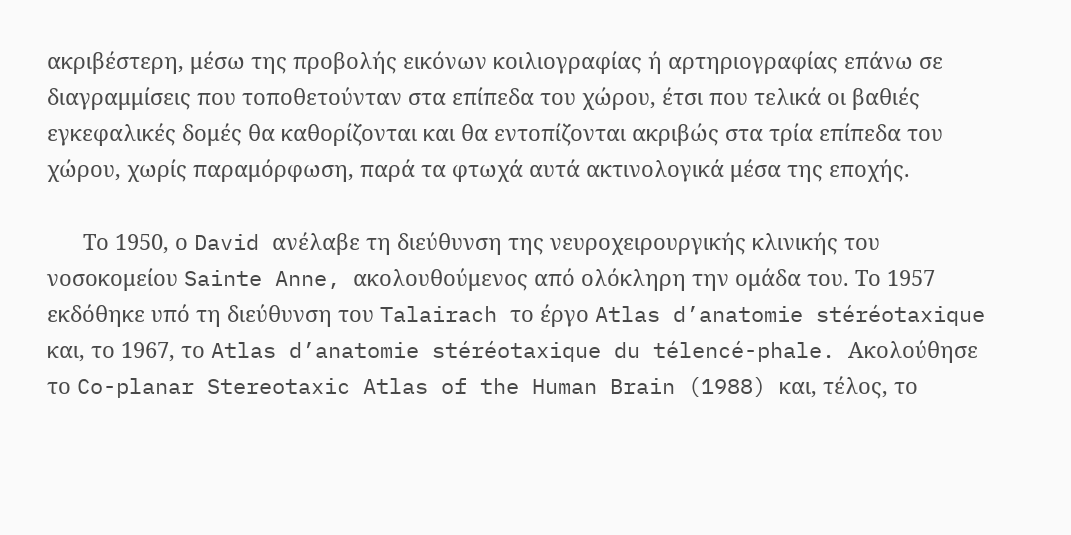ακριβέστερη, μέσω της προβολής εικόνων κοιλιογραφίας ή αρτηριογραφίας επάνω σε διαγραμμίσεις που τοποθετούνταν στα επίπεδα του χώρου, έτσι που τελικά οι βαθιές εγκεφαλικές δομές θα καθορίζονται και θα εντοπίζονται ακριβώς στα τρία επίπεδα του χώρου, χωρίς παραμόρφωση, παρά τα φτωχά αυτά ακτινολογικά μέσα της εποχής.

      Το 1950, ο David ανέλαβε τη διεύθυνση της νευροχειρουργικής κλινικής του νοσοκομείου Sainte Anne, ακολουθούμενος από ολόκληρη την ομάδα του. Το 1957 εκδόθηκε υπό τη διεύθυνση του Talairach το έργο Atlas d’anatomie stéréotaxique και, το 1967, το Atlas d’anatomie stéréotaxique du télencé-phale. Ακολούθησε το Co-planar Stereotaxic Atlas of the Human Brain (1988) και, τέλος, το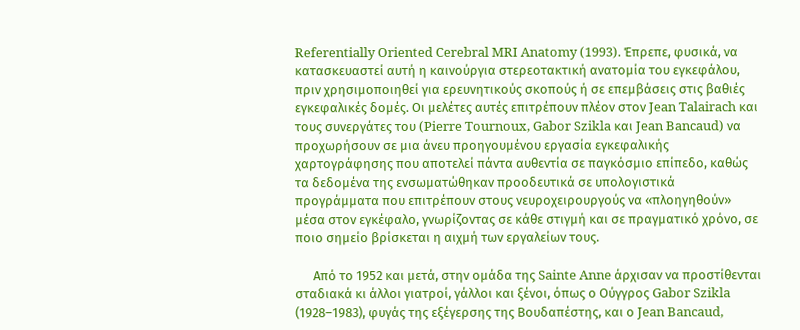Referentially Oriented Cerebral MRI Anatomy (1993). Έπρεπε, φυσικά, να κατασκευαστεί αυτή η καινούργια στερεοτακτική ανατομία του εγκεφάλου, πριν χρησιμοποιηθεί για ερευνητικούς σκοπούς ή σε επεμβάσεις στις βαθιές εγκεφαλικές δομές. Οι μελέτες αυτές επιτρέπουν πλέον στον Jean Talairach και τους συνεργάτες του (Pierre Tournoux, Gabor Szikla και Jean Bancaud) να προχωρήσουν σε μια άνευ προηγουμένου εργασία εγκεφαλικής χαρτογράφησης που αποτελεί πάντα αυθεντία σε παγκόσμιο επίπεδο, καθώς τα δεδομένα της ενσωματώθηκαν προοδευτικά σε υπολογιστικά προγράμματα που επιτρέπουν στους νευροχειρουργούς να «πλοηγηθούν» μέσα στον εγκέφαλο, γνωρίζοντας σε κάθε στιγμή και σε πραγματικό χρόνο, σε ποιο σημείο βρίσκεται η αιχμή των εργαλείων τους.

      Από το 1952 και μετά, στην ομάδα της Sainte Anne άρχισαν να προστίθενται σταδιακά κι άλλοι γιατροί, γάλλοι και ξένοι, όπως ο Ούγγρος Gabor Szikla (1928–1983), φυγάς της εξέγερσης της Βουδαπέστης, και ο Jean Bancaud,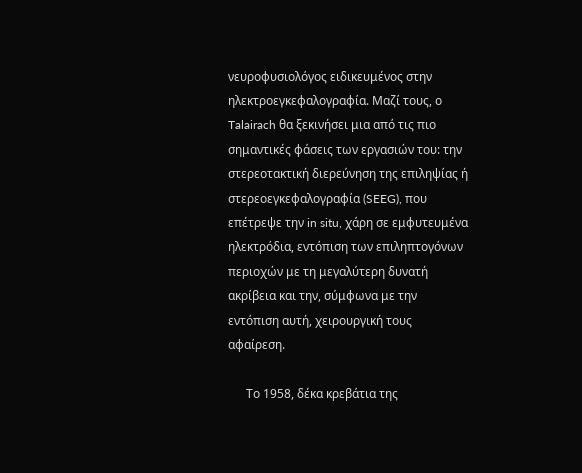νευροφυσιολόγος ειδικευμένος στην ηλεκτροεγκεφαλογραφία. Μαζί τους, ο Talairach θα ξεκινήσει μια από τις πιο σημαντικές φάσεις των εργασιών του: την στερεοτακτική διερεύνηση της επιληψίας ή στερεοεγκεφαλογραφία (SEEG), που επέτρεψε την in situ, χάρη σε εμφυτευμένα ηλεκτρόδια, εντόπιση των επιληπτογόνων περιοχών με τη μεγαλύτερη δυνατή ακρίβεια και την, σύμφωνα με την εντόπιση αυτή, χειρουργική τους αφαίρεση.

      Το 1958, δέκα κρεβάτια της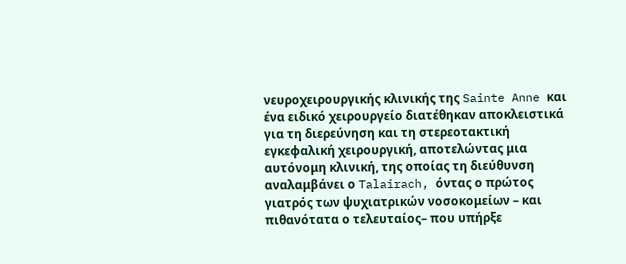νευροχειρουργικής κλινικής της Sainte Anne και ένα ειδικό χειρουργείο διατέθηκαν αποκλειστικά για τη διερεύνηση και τη στερεοτακτική εγκεφαλική χειρουργική, αποτελώντας μια αυτόνομη κλινική, της οποίας τη διεύθυνση αναλαμβάνει ο Talairach, όντας ο πρώτος γιατρός των ψυχιατρικών νοσοκομείων – και πιθανότατα ο τελευταίος– που υπήρξε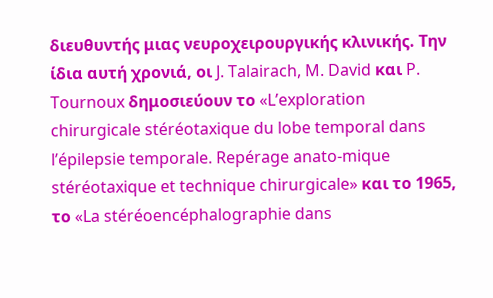διευθυντής μιας νευροχειρουργικής κλινικής. Την ίδια αυτή χρονιά, οι J. Talairach, M. David και P. Tournoux δημοσιεύουν το «L’exploration chirurgicale stéréotaxique du lobe temporal dans l’épilepsie temporale. Repérage anato-mique stéréotaxique et technique chirurgicale» και το 1965, το «La stéréoencéphalographie dans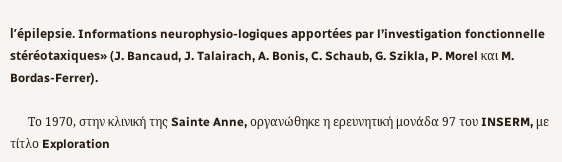l’épilepsie. Informations neurophysio-logiques apportées par l’investigation fonctionnelle stéréotaxiques» (J. Bancaud, J. Talairach, A. Bonis, C. Schaub, G. Szikla, P. Morel και M. Bordas-Ferrer).

      Το 1970, στην κλινική της Sainte Anne, οργανώθηκε η ερευνητική μονάδα 97 του INSERM, με τίτλο Exploration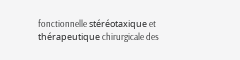fonctionnelle stéréotaxique et thérapeutique chirurgicale des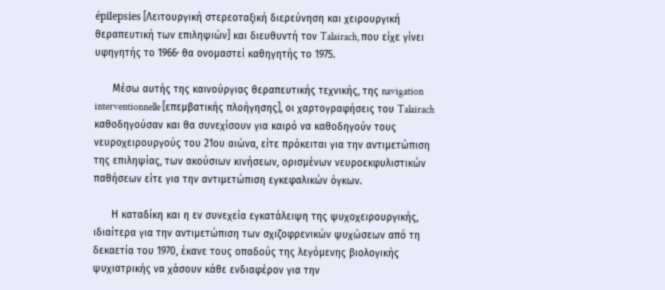épilepsies [Λειτουργική στερεοταξική διερεύνηση και χειρουργική θεραπευτική των επιληψιών] και διευθυντή τον Talairach, που είχε γίνει υφηγητής το 1966· θα ονομαστεί καθηγητής το 1975.

      Μέσω αυτής της καινούργιας θεραπευτικής τεχνικής, της navigation interventionnelle [επεμβατικής πλοήγησης], οι χαρτογραφήσεις του Talairach καθοδηγούσαν και θα συνεχίσουν για καιρό να καθοδηγούν τους νευροχειρουργούς του 21ου αιώνα, είτε πρόκειται για την αντιμετώπιση της επιληψίας, των ακούσιων κινήσεων, ορισμένων νευροεκφυλιστικών παθήσεων είτε για την αντιμετώπιση εγκεφαλικών όγκων.

      Η καταδίκη και η εν συνεχεία εγκατάλειψη της ψυχοχειρουργικής, ιδιαίτερα για την αντιμετώπιση των σχιζοφρενικών ψυχώσεων από τη δεκαετία του 1970, έκανε τους οπαδούς της λεγόμενης βιολογικής ψυχιατρικής να χάσουν κάθε ενδιαφέρον για την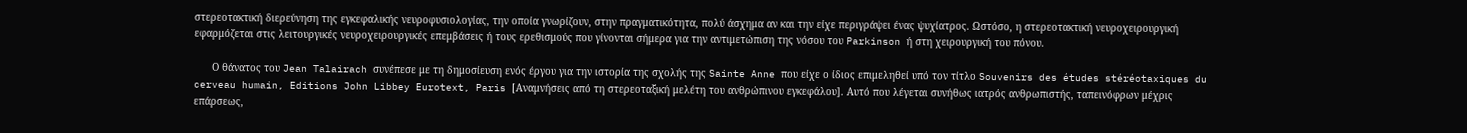στερεοτακτική διερεύνηση της εγκεφαλικής νευροφυσιολογίας, την οποία γνωρίζουν, στην πραγματικότητα, πολύ άσχημα αν και την είχε περιγράψει ένας ψυχίατρος. Ωστόσο, η στερεοτακτική νευροχειρουργική εφαρμόζεται στις λειτουργικές νευροχειρουργικές επεμβάσεις ή τους ερεθισμούς που γίνονται σήμερα για την αντιμετώπιση της νόσου του Parkinson ή στη χειρουργική του πόνου.

      Ο θάνατος του Jean Talairach συνέπεσε με τη δημοσίευση ενός έργου για την ιστορία της σχολής της Sainte Anne που είχε ο ίδιος επιμεληθεί υπό τον τίτλο Souvenirs des études stéréotaxiques du cerveau humain, Editions John Libbey Eurotext, Paris [Αναμνήσεις από τη στερεοταξική μελέτη του ανθρώπινου εγκεφάλου]. Αυτό που λέγεται συνήθως ιατρός ανθρωπιστής, ταπεινόφρων μέχρις επάρσεως,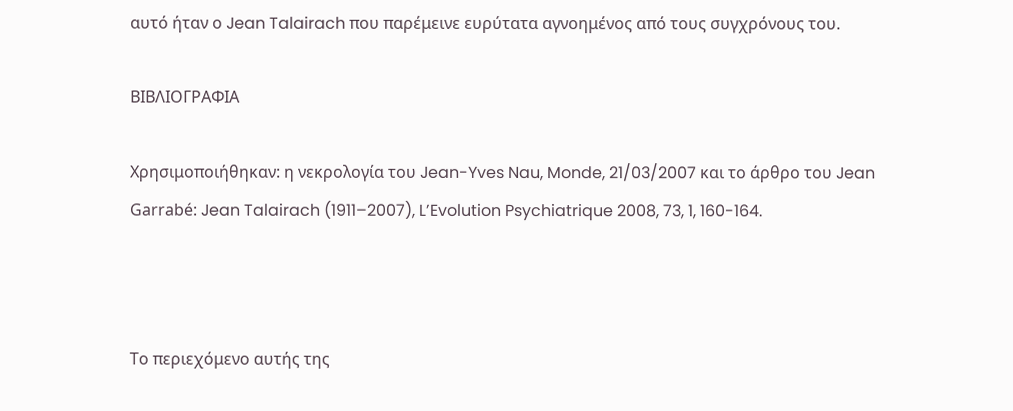αυτό ήταν ο Jean Talairach που παρέμεινε ευρύτατα αγνοημένος από τους συγχρόνους του.

ΒΙΒΛΙΟΓΡΑΦΙΑ

Χρησιμοποιήθηκαν: η νεκρολογία του Jean-Yves Nau, Monde, 21/03/2007 και το άρθρο του Jean Garrabé: Jean Talairach (1911–2007), L’Evolution Psychiatrique 2008, 73, 1, 160-164.



Το περιεχόμενο αυτής της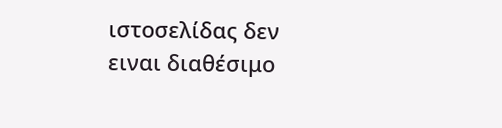ιστοσελίδας δεν ειναι διαθέσιμο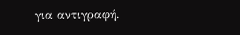για αντιγραφή.